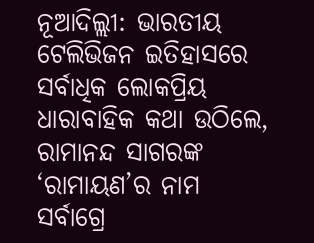ନୂଆଦିଲ୍ଲୀ: ଭାରତୀୟ ଟେଲିଭିଜନ ଇତିହାସରେ ସର୍ବାଧିକ ଲୋକପ୍ରିୟ ଧାରାବାହିକ କଥା ଉଠିଲେ, ରାମାନନ୍ଦ ସାଗରଙ୍କ ‘ରାମାୟଣ’ର ନାମ ସର୍ବାଗ୍ରେ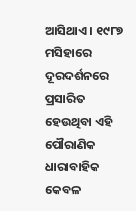ଆସିଥାଏ । ୧୯୮୭ ମସିହାରେ ଦୂରଦର୍ଶନରେ ପ୍ରସାରିତ ହେଉଥିବା ଏହି ପୌରାଣିକ ଧାରାବାହିକ କେବଳ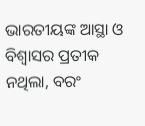ଭାରତୀୟଙ୍କ ଆସ୍ଥା ଓ ବିଶ୍ୱାସର ପ୍ରତୀକ ନଥିଲା, ବରଂ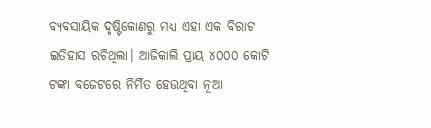ବ୍ୟବସାୟିକ ଦୃଷ୍ଟିକୋଣରୁ ମଧ୍ୟ ଏହା ଏକ ବିରାଟ ଇତିହାସ ରଚିଥିଲା। ଆଜିକାଲି ପ୍ରାୟ ୪୦୦୦ କୋଟି ଟଙ୍କା ବଜେଟରେ ନିର୍ମିତ ହେଉଥିବା ନୂଆ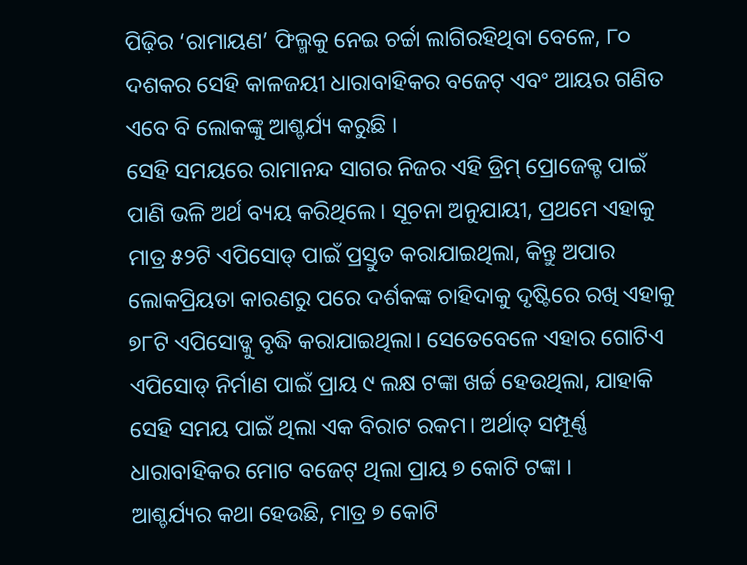ପିଢ଼ିର ‘ରାମାୟଣ’ ଫିଲ୍ମକୁ ନେଇ ଚର୍ଚ୍ଚା ଲାଗିରହିଥିବା ବେଳେ, ୮୦ ଦଶକର ସେହି କାଳଜୟୀ ଧାରାବାହିକର ବଜେଟ୍ ଏବଂ ଆୟର ଗଣିତ ଏବେ ବି ଲୋକଙ୍କୁ ଆଶ୍ଚର୍ଯ୍ୟ କରୁଛି ।
ସେହି ସମୟରେ ରାମାନନ୍ଦ ସାଗର ନିଜର ଏହି ଡ୍ରିମ୍ ପ୍ରୋଜେକ୍ଟ ପାଇଁ ପାଣି ଭଳି ଅର୍ଥ ବ୍ୟୟ କରିଥିଲେ। ସୂଚନା ଅନୁଯାୟୀ, ପ୍ରଥମେ ଏହାକୁ ମାତ୍ର ୫୨ଟି ଏପିସୋଡ୍ ପାଇଁ ପ୍ରସ୍ତୁତ କରାଯାଇଥିଲା, କିନ୍ତୁ ଅପାର ଲୋକପ୍ରିୟତା କାରଣରୁ ପରେ ଦର୍ଶକଙ୍କ ଚାହିଦାକୁ ଦୃଷ୍ଟିରେ ରଖି ଏହାକୁ ୭୮ଟି ଏପିସୋଡ୍କୁ ବୃଦ୍ଧି କରାଯାଇଥିଲା। ସେତେବେଳେ ଏହାର ଗୋଟିଏ ଏପିସୋଡ୍ ନିର୍ମାଣ ପାଇଁ ପ୍ରାୟ ୯ ଲକ୍ଷ ଟଙ୍କା ଖର୍ଚ୍ଚ ହେଉଥିଲା, ଯାହାକି ସେହି ସମୟ ପାଇଁ ଥିଲା ଏକ ବିରାଟ ରକମ। ଅର୍ଥାତ୍ ସମ୍ପୂର୍ଣ୍ଣ ଧାରାବାହିକର ମୋଟ ବଜେଟ୍ ଥିଲା ପ୍ରାୟ ୭ କୋଟି ଟଙ୍କା ।
ଆଶ୍ଚର୍ଯ୍ୟର କଥା ହେଉଛି, ମାତ୍ର ୭ କୋଟି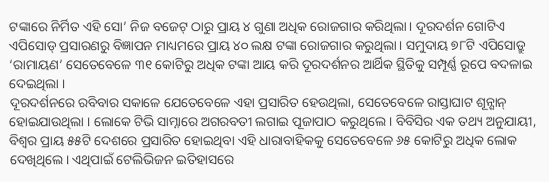ଟଙ୍କାରେ ନିର୍ମିତ ଏହି ସୋ’ ନିଜ ବଜେଟ୍ ଠାରୁ ପ୍ରାୟ ୪ ଗୁଣା ଅଧିକ ରୋଜଗାର କରିଥିଲା। ଦୂରଦର୍ଶନ ଗୋଟିଏ ଏପିସୋଡ୍ ପ୍ରସାରଣରୁ ବିଜ୍ଞାପନ ମାଧ୍ୟମରେ ପ୍ରାୟ ୪୦ ଲକ୍ଷ ଟଙ୍କା ରୋଜଗାର କରୁଥିଲା। ସମୁଦାୟ ୭୮ଟି ଏପିସୋଡ୍ରୁ ‘ରାମାୟଣ’ ସେତେବେଳେ ୩୧ କୋଟିରୁ ଅଧିକ ଟଙ୍କା ଆୟ କରି ଦୂରଦର୍ଶନର ଆର୍ଥିକ ସ୍ଥିତିକୁ ସମ୍ପୂର୍ଣ୍ଣ ରୂପେ ବଦଳାଇ ଦେଇଥିଲା ।
ଦୂରଦର୍ଶନରେ ରବିବାର ସକାଳେ ଯେତେବେଳେ ଏହା ପ୍ରସାରିତ ହେଉଥିଲା, ସେତେବେଳେ ରାସ୍ତାଘାଟ ଶୂନ୍ଶାନ୍ ହୋଇଯାଉଥିଲା । ଲୋକେ ଟିଭି ସାମ୍ନାରେ ଅଗରବତୀ ଲଗାଇ ପୂଜାପାଠ କରୁଥିଲେ। ବିବିସିର ଏକ ତଥ୍ୟ ଅନୁଯାୟୀ, ବିଶ୍ୱର ପ୍ରାୟ ୫୫ଟି ଦେଶରେ ପ୍ରସାରିତ ହୋଇଥିବା ଏହି ଧାରାବାହିକକୁ ସେତେବେଳେ ୬୫ କୋଟିରୁ ଅଧିକ ଲୋକ ଦେଖିଥିଲେ। ଏଥିପାଇଁ ଟେଲିଭିଜନ ଇତିହାସରେ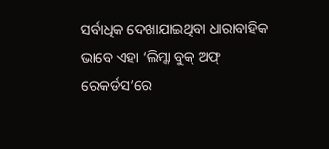ସର୍ବାଧିକ ଦେଖାଯାଇଥିବା ଧାରାବାହିକ ଭାବେ ଏହା ‘ଲିମ୍କା ବୁକ୍ ଅଫ୍ ରେକର୍ଡସ’ରେ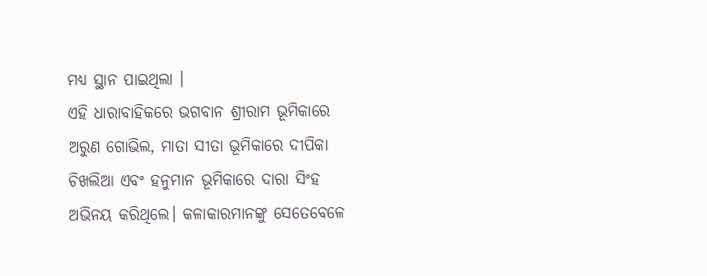ମଧ୍ୟ ସ୍ଥାନ ପାଇଥିଲା ।
ଏହି ଧାରାବାହିକରେ ଭଗବାନ ଶ୍ରୀରାମ ଭୂମିକାରେ ଅରୁଣ ଗୋଭିଲ, ମାତା ସୀତା ଭୂମିକାରେ ଦୀପିକା ଚିଖଲିଆ ଏବଂ ହନୁମାନ ଭୂମିକାରେ ଦାରା ସିଂହ ଅଭିନୟ କରିଥିଲେ। କଳାକାରମାନଙ୍କୁ ସେତେବେଳେ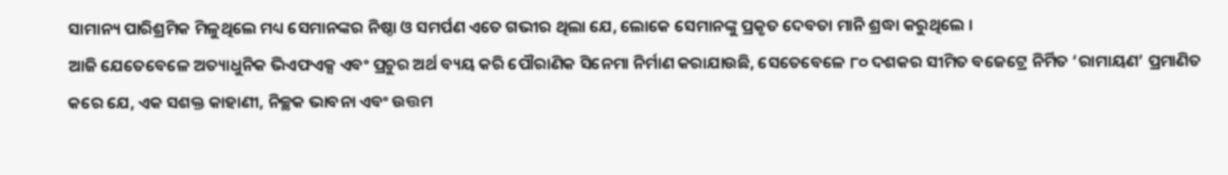ସାମାନ୍ୟ ପାରିଶ୍ରମିକ ମିଳୁଥିଲେ ମଧ୍ୟ ସେମାନଙ୍କର ନିଷ୍ଠା ଓ ସମର୍ପଣ ଏତେ ଗଭୀର ଥିଲା ଯେ, ଲୋକେ ସେମାନଙ୍କୁ ପ୍ରକୃତ ଦେବତା ମାନି ଶ୍ରଦ୍ଧା କରୁଥିଲେ ।
ଆଜି ଯେତେବେଳେ ଅତ୍ୟାଧୁନିକ ଭିଏଫଏକ୍ସ ଏବଂ ପ୍ରଚୁର ଅର୍ଥ ବ୍ୟୟ କରି ପୌରାଣିକ ସିନେମା ନିର୍ମାଣ କରାଯାଉଛି, ସେତେବେଳେ ୮୦ ଦଶକର ସୀମିତ ବଜେଟ୍ରେ ନିର୍ମିତ ‘ରାମାୟଣ’ ପ୍ରମାଣିତ କରେ ଯେ, ଏକ ସଶକ୍ତ କାହାଣୀ, ନିଚ୍ଛକ ଭାବନା ଏବଂ ଉତ୍ତମ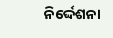ନିର୍ଦ୍ଦେଶନା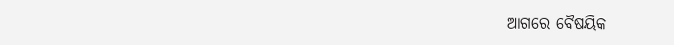ଆଗରେ ବୈଷୟିକ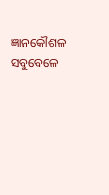ଜ୍ଞାନକୌଶଳ ସବୁବେଳେ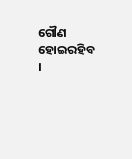ଗୌଣ ହୋଇରହିବ ।